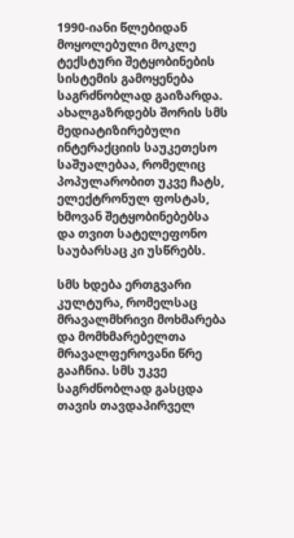1990-იანი წლებიდან მოყოლებული მოკლე ტექსტური შეტყობინების სისტემის გამოყენება საგრძნობლად გაიზარდა. ახალგაზრდებს შორის სმს მედიატიზირებული ინტერაქციის საუკეთესო საშუალებაა, რომელიც პოპულარობით უკვე ჩატს, ელექტრონულ ფოსტას, ხმოვან შეტყობინებებსა და თვით სატელეფონო საუბარსაც კი უსწრებს.

სმს ხდება ერთგვარი კულტურა, რომელსაც მრავალმხრივი მოხმარება და მომხმარებელთა მრავალფეროვანი წრე გააჩნია. სმს უკვე საგრძნობლად გასცდა თავის თავდაპირველ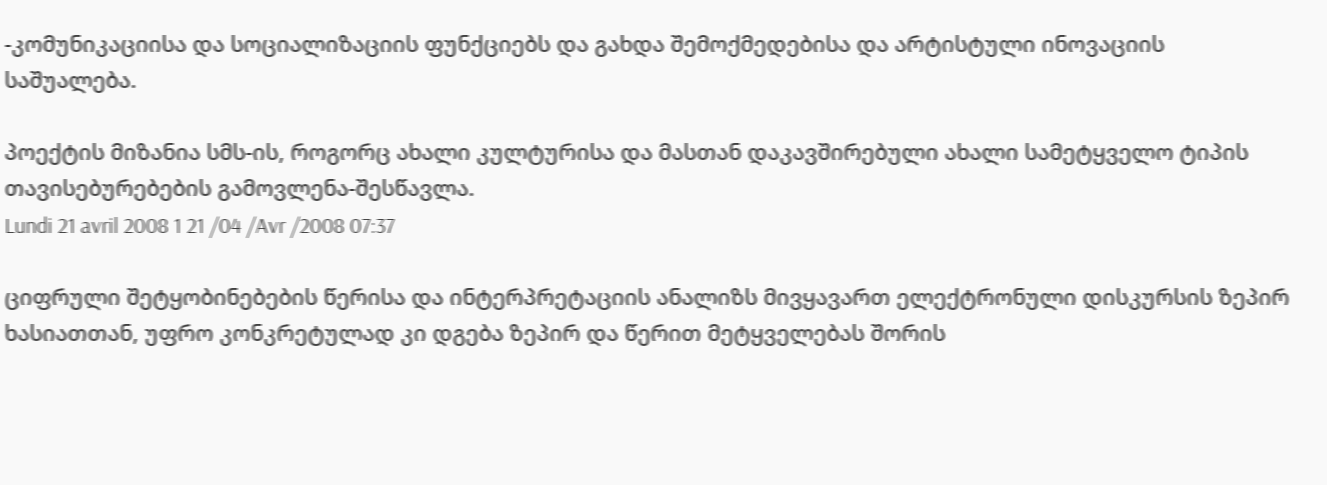-კომუნიკაციისა და სოციალიზაციის ფუნქციებს და გახდა შემოქმედებისა და არტისტული ინოვაციის საშუალება.

პოექტის მიზანია სმს-ის, როგორც ახალი კულტურისა და მასთან დაკავშირებული ახალი სამეტყველო ტიპის თავისებურებების გამოვლენა-შესწავლა.
Lundi 21 avril 2008 1 21 /04 /Avr /2008 07:37

ციფრული შეტყობინებების წერისა და ინტერპრეტაციის ანალიზს მივყავართ ელექტრონული დისკურსის ზეპირ ხასიათთან, უფრო კონკრეტულად კი დგება ზეპირ და წერით მეტყველებას შორის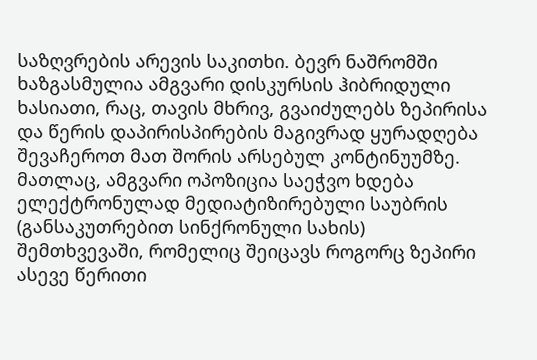საზღვრების არევის საკითხი. ბევრ ნაშრომში ხაზგასმულია ამგვარი დისკურსის ჰიბრიდული ხასიათი, რაც, თავის მხრივ, გვაიძულებს ზეპირისა და წერის დაპირისპირების მაგივრად ყურადღება შევაჩეროთ მათ შორის არსებულ კონტინუუმზე. მათლაც, ამგვარი ოპოზიცია საეჭვო ხდება ელექტრონულად მედიატიზირებული საუბრის (განსაკუთრებით სინქრონული სახის) შემთხვევაში, რომელიც შეიცავს როგორც ზეპირი ასევე წერითი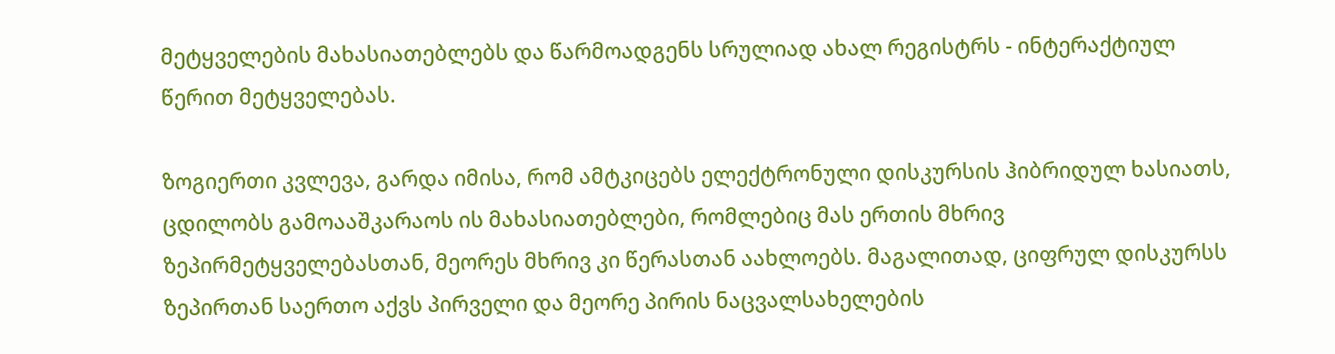მეტყველების მახასიათებლებს და წარმოადგენს სრულიად ახალ რეგისტრს - ინტერაქტიულ წერით მეტყველებას.

ზოგიერთი კვლევა, გარდა იმისა, რომ ამტკიცებს ელექტრონული დისკურსის ჰიბრიდულ ხასიათს, ცდილობს გამოააშკარაოს ის მახასიათებლები, რომლებიც მას ერთის მხრივ ზეპირმეტყველებასთან, მეორეს მხრივ კი წერასთან აახლოებს. მაგალითად, ციფრულ დისკურსს ზეპირთან საერთო აქვს პირველი და მეორე პირის ნაცვალსახელების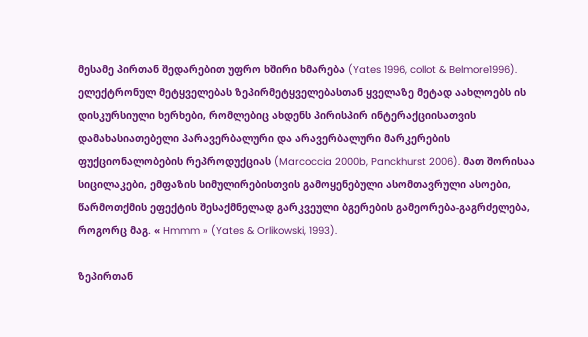მესამე პირთან შედარებით უფრო ხშირი ხმარება (Yates 1996, collot & Belmore1996). ელექტრონულ მეტყველებას ზეპირმეტყველებასთან ყველაზე მეტად აახლოებს ის დისკურსიული ხერხები, რომლებიც ახდენს პირისპირ ინტერაქციისათვის დამახასიათებელი პარავერბალური და არავერბალური მარკერების ფუქციონალობების რეპროდუქციას (Marcoccia 2000b, Panckhurst 2006). მათ შორისაა სიცილაკები, ემფაზის სიმულირებისთვის გამოყენებული ასომთავრული ასოები, წარმოთქმის ეფექტის შესაქმნელად გარკვეული ბგერების გამეორება-გაგრძელება, როგორც მაგ. « Hmmm » (Yates & Orlikowski, 1993).

ზეპირთან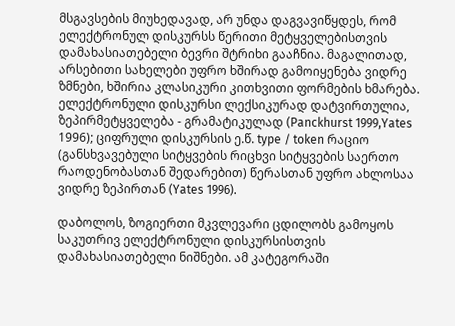მსგავსების მიუხედავად, არ უნდა დაგვავიწყდეს, რომ ელექტრონულ დისკურსს წერითი მეტყველებისთვის დამახასიათებელი ბევრი შტრიხი გააჩნია. მაგალითად, არსებითი სახელები უფრო ხშირად გამოიყენება ვიდრე ზმნები, ხშირია კლასიკური კითხვითი ფორმების ხმარება. ელექტრონული დისკურსი ლექსიკურად დატვირთულია, ზეპირმეტყველება - გრამატიკულად (Panckhurst 1999,Yates 1996); ციფრული დისკურსის ე.წ. type / token რაციო (განსხვავებული სიტყვების რიცხვი სიტყვების საერთო რაოდენობასთან შედარებით) წერასთან უფრო ახლოსაა ვიდრე ზეპირთან (Yates 1996).

დაბოლოს, ზოგიერთი მკვლევარი ცდილობს გამოყოს საკუთრივ ელექტრონული დისკურსისთვის დამახასიათებელი ნიშნები. ამ კატეგორაში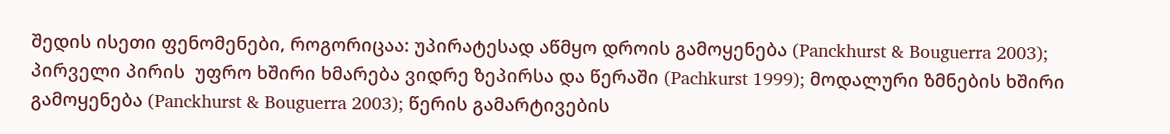შედის ისეთი ფენომენები, როგორიცაა: უპირატესად აწმყო დროის გამოყენება (Panckhurst & Bouguerra 2003); პირველი პირის  უფრო ხშირი ხმარება ვიდრე ზეპირსა და წერაში (Pachkurst 1999); მოდალური ზმნების ხშირი გამოყენება (Panckhurst & Bouguerra 2003); წერის გამარტივების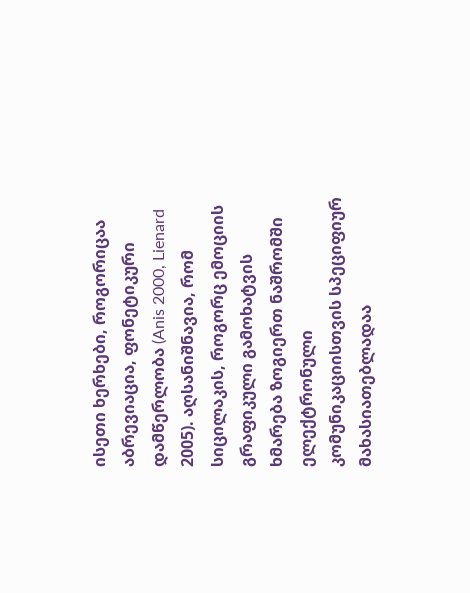ისეთი ხერხები, როგორიცაა აბრევიაცია, ფონეტიკური დამწერლობა (Anis 2000, Lienard 2005). აღსანიშნავია, რომ სიცილაკის, როგორც ემოციის გრაფიკული გამოხატვის ხმარება ზოგიერთ ნაშრომში ელექტრონული კომუნიკაციისთვის სპეციფიურ მახასიათებლადაა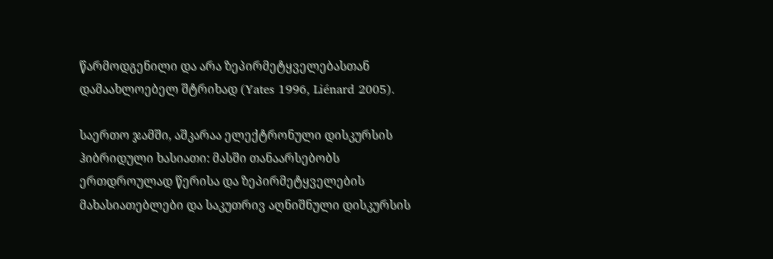წარმოდგენილი და არა ზეპირმეტყველებასთან დამაახლოებელ შტრიხად (Yates 1996, Liénard 2005).

საერთო ჯამში, აშკარაა ელექტრონული დისკურსის ჰიბრიდული ხასიათი: მასში თანაარსებობს ერთდროულად წერისა და ზეპირმეტყველების მახასიათებლები და საკუთრივ აღნიშნული დისკურსის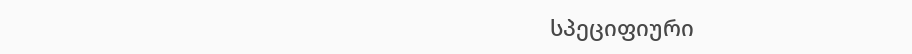სპეციფიური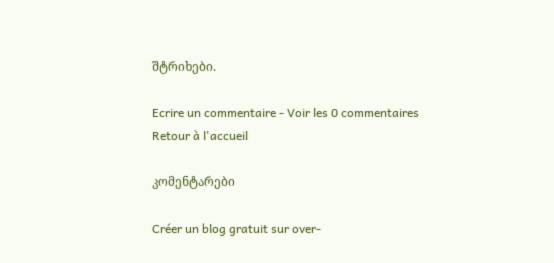შტრიხები.

Ecrire un commentaire - Voir les 0 commentaires
Retour à l'accueil

კომენტარები

Créer un blog gratuit sur over-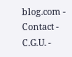blog.com - Contact - C.G.U. -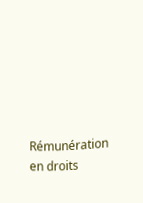Rémunération en droits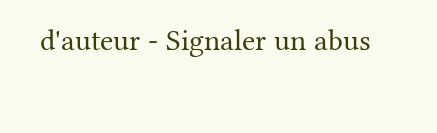d'auteur - Signaler un abus